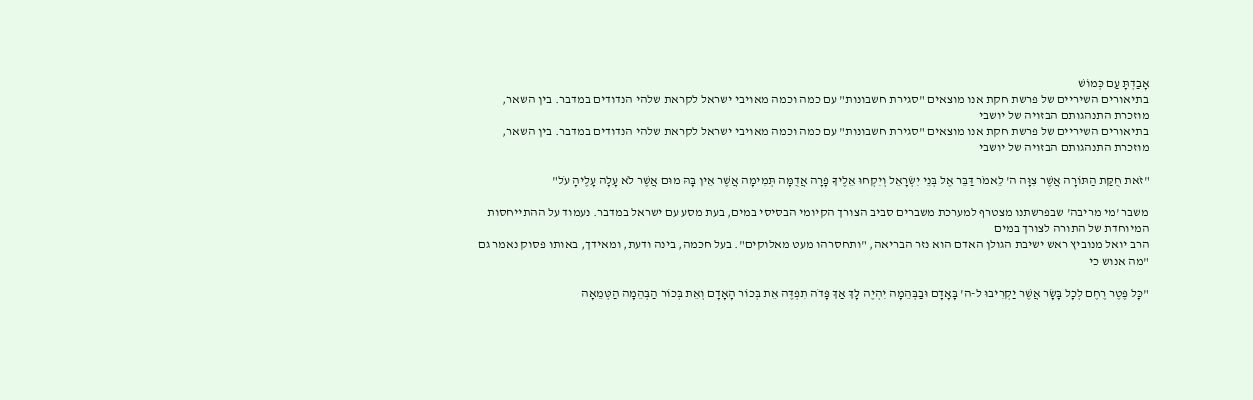אָבַדְתָּ עַם כְּמוֹשׁ
בתיאורים השיריים של פרשת חקת אנו מוצאים "סגירת חשבונות" עם כמה וכמה מאויבי ישראל לקראת שלהי הנדודים במדבר. בין השאר, מוזכרת התנהגותם הבזויה של יושבי
בתיאורים השיריים של פרשת חקת אנו מוצאים "סגירת חשבונות" עם כמה וכמה מאויבי ישראל לקראת שלהי הנדודים במדבר. בין השאר, מוזכרת התנהגותם הבזויה של יושבי

"זֹאת חֻקַּת הַתּוֹרָה אֲשֶׁר צִוָּה ה' לֵאמֹר דַּבֵּר אֶל בְּנֵי יִשְׂרָאֵל וְיִקְחוּ אֵלֶיךָ פָרָה אֲדֻמָּה תְּמִימָה אֲשֶׁר אֵין בָּהּ מוּם אֲשֶׁר לֹא עָלָה עָלֶיהָ עֹל"

משבר 'מי מריבה' שבפרשתנו מצטרף למערכת משברים סביב הצורך הקיומי הבסיסי במים, בעת מסע עם ישראל במדבר. נעמוד על ההתייחסות המיוחדת של התורה לצורך במים
הרב יואל מנוביץ ראש ישיבת הגולן האדם הוא נזר הבריאה, "ותחסרהו מעט מאלוקים". בעל חכמה, בינה ודעת, ומאידך, באותו פסוק נאמר גם "מה אנוש כי

"כָּל פֶּטֶר רֶחֶם לְכָל בָּשָׂר אֲשֶׁר יַקְרִיבוּ ל-ה' בָּאָדָם וּבַבְּהֵמָה יִהְיֶה לָּךְ אַךְ פָּדֹה תִפְדֶּה אֵת בְּכוֹר הָאָדָם וְאֵת בְּכוֹר הַבְּהֵמָה הַטְּמֵאָה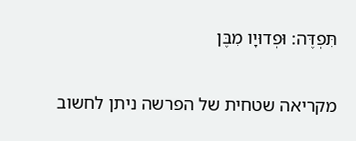תִּפְדֶּה: וּפְדוּיָו מִבֶּן

מקריאה שטחית של הפרשה ניתן לחשוב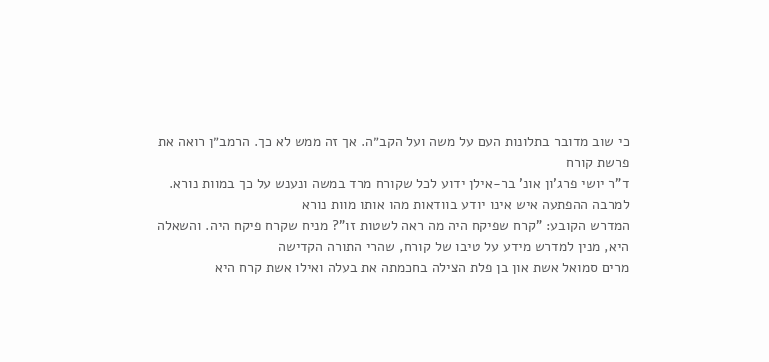כי שוב מדובר בתלונות העם על משה ועל הקב״ה. אך זה ממש לא כך. הרמב״ן רואה את פרשת קורח
ד"ר יושי פרג'ון אונ' בר-אילן ידוע לכל שקורח מרד במשה ונענש על כך במוות נורא. למרבה ההפתעה איש אינו יודע בוודאות מהו אותו מוות נורא
המדרש הקובע: "קרח שפיקח היה מה ראה לשטות זו"? מניח שקרח פיקח היה. והשאלה היא, מנין למדרש מידע על טיבו של קורח, שהרי התורה הקדישה
מרים סמואל אשת און בן פלת הצילה בחכמתה את בעלה ואילו אשת קרח היא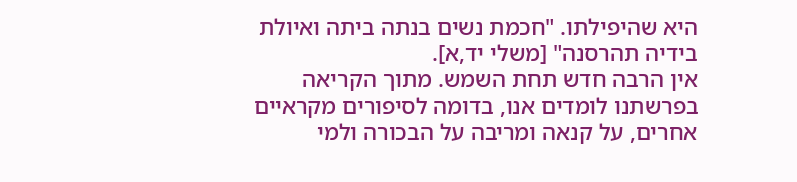היא שהיפילתו. "חכמת נשים בנתה ביתה ואיולת בידיה תהרסנה" [משלי יד,א].
אין הרבה חדש תחת השמש. מתוך הקריאה בפרשתנו לומדים אנו, בדומה לסיפורים מקראיים אחרים, על קנאה ומריבה על הבכורה ולמי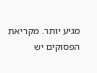מגיע יותר. מקריאת הפסוקים יש